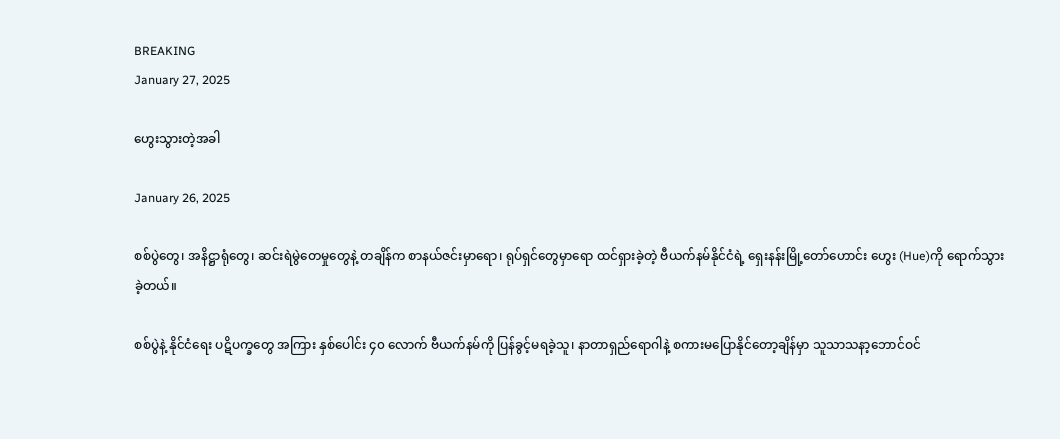BREAKING
January 27, 2025

ဟွေးသွားတဲ့အခါ

January 26, 2025

စစ်ပွဲတွေ၊ အနိဋ္ဌာရုံတွေ၊ ဆင်းရဲမွဲတေမှုတွေနဲ့ တချိန်က စာနယ်ဇင်းမှာရော၊ ရုပ်ရှင်တွေမှာရော ထင်ရှားခဲ့တဲ့ ဗီယက်နမ်နိုင်ငံရဲ့ ရှေးနန်းမြို့တော်ဟောင်း ဟွေး (Hue)ကို ရောက်သွားခဲ့တယ်။

စစ်ပွဲနဲ့ နိုင်ငံရေး ပဋိပက္ခတွေ အကြား နှစ်ပေါင်း ၄၀ လောက် ဗီယက်နမ်ကို ပြန်ခွင့်မရခဲ့သူ၊ နာတာရှည်ရောဂါနဲ့ စကားမပြောနိုင်တော့ချိန်မှာ သူသာသနာ့ဘောင်ဝင်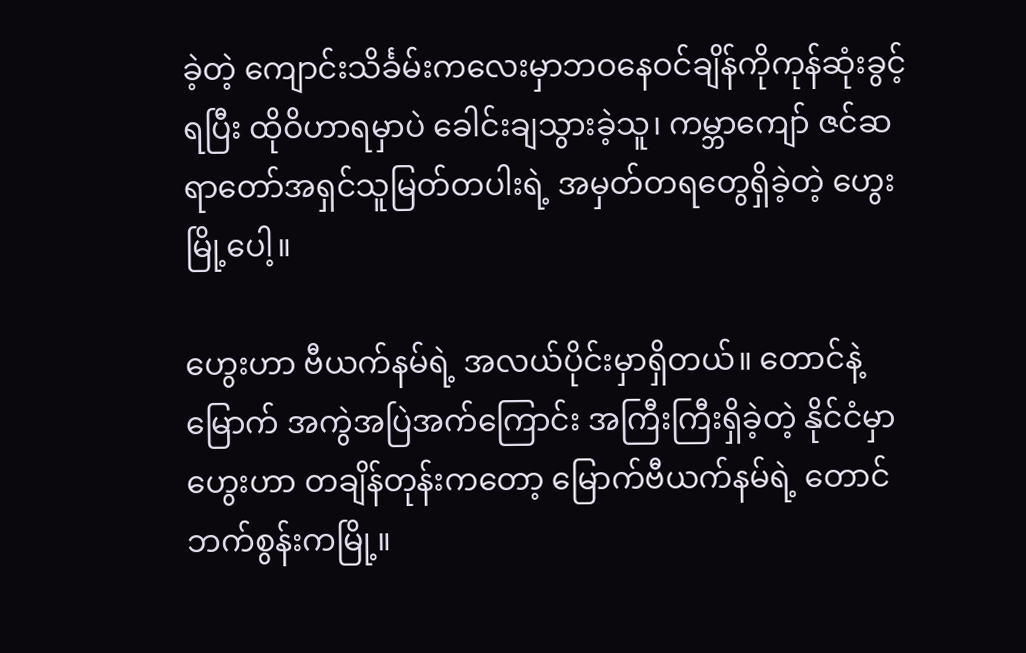ခဲ့တဲ့ ကျောင်းသိင်္ခမ်းကလေးမှာဘဝနေဝင်ချိန်ကိုကုန်ဆုံးခွင့်ရပြီး ထိုဝိဟာရမှာပဲ ခေါင်းချသွားခဲ့သူ၊ ကမ္ဘာကျော် ဇင်ဆရာတော်အရှင်သူမြတ်တပါးရဲ့ အမှတ်တရတွေရှိခဲ့တဲ့ ဟွေးမြို့ပေါ့။

ဟွေးဟာ ဗီယက်နမ်ရဲ့ အလယ်ပိုင်းမှာရှိတယ်။ တောင်နဲ့ မြောက် အကွဲအပြဲအက်ကြောင်း အကြီးကြီးရှိခဲ့တဲ့ နိုင်ငံမှာ ဟွေးဟာ တချိန်တုန်းကတော့ မြောက်ဗီယက်နမ်ရဲ့ တောင်ဘက်စွန်းကမြို့။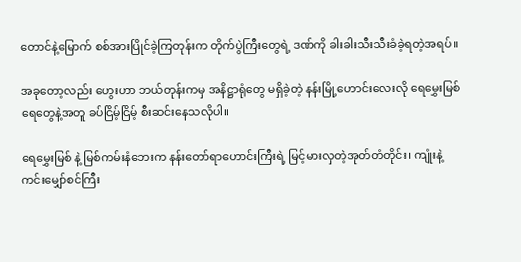တောင်နဲ့မြောက် စစ်အားပြိုင်ခဲ့ကြတုန်းက တိုက်ပွဲကြီးတွေရဲ့ ဒဏ်ကို ခါးခါးသီးသီးခံခဲ့ရတဲ့အရပ်။

အခုတော့လည်း ဟွေးဟာ ဘယ်တုန်းကမှ အနိဋ္ဌာရုံတွေ မရှိခဲ့တဲ့ နန်းမြို့ဟောင်းလေးလို ရေမွှေးမြစ်ရေတွေနဲ့အတူ ခပ်ငြိမ့်ငြိမ့် စီးဆင်းနေသလိုပါ။

ရေမွှေးမြစ် နဲ့ မြစ်ကမ်းနံဘေးက နန်းတော်ရာဟောင်းကြီးရဲ့ မြင့်မားလှတဲ့အုတ်တံတိုင်း၊ ကျုံးနဲ့ ကင်းမျှော်စင်ကြီး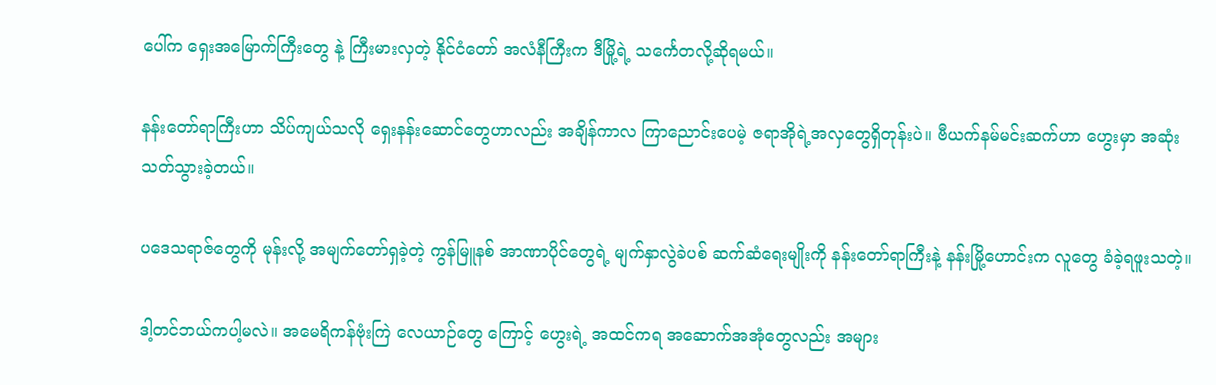ပေါ်က ရှေးအမြောက်ကြီးတွေ နဲ့ ကြီးမားလှတဲ့ နိုင်ငံတော် အလံနီကြီးက ဒီမြို့ရဲ့ သင်္ကေတလို့ဆိုရမယ်။

နန်းတော်ရာကြီးဟာ သိပ်ကျယ်သလို ရှေးနန်းဆောင်တွေဟာလည်း အချိန်ကာလ ကြာညောင်းပေမဲ့ ဇရာအိုရဲ့အလှတွေရှိတုန်းပဲ။ ဗီယက်နမ်မင်းဆက်ဟာ ဟွေးမှာ အဆုံးသတ်သွားခဲ့တယ်။

ပဒေသရာဇ်တွေကို မုန်းလို့ အမျက်တော်ရှခဲ့တဲ့ ကွန်မြူနစ် အာဏာပိုင်တွေရဲ့ မျက်နှာလွဲခဲပစ် ဆက်ဆံရေးမျိုးကို နန်းတော်ရာကြီးနဲ့ နန်းမြို့ဟောင်းက လူတွေ ခံခဲ့ရဖူးသတဲ့။

ဒါ့တင်ဘယ်ကပါ့မလဲ။ အမေရိကန်ဗုံးကြဲ လေယာဉ်တွေ ကြောင့် ဟွေးရဲ့ အထင်ကရ အဆောက်အအုံတွေလည်း အများ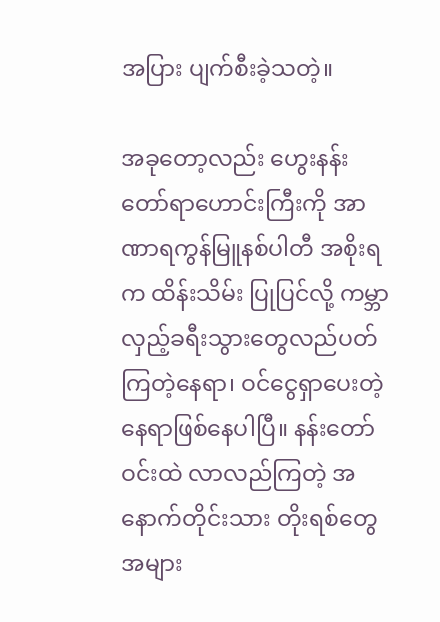အပြား ပျက်စီးခဲ့သတဲ့။

အခုတော့လည်း ဟွေးနန်းတော်ရာဟောင်းကြီးကို အာဏာရကွန်မြူနစ်ပါတီ အစိုးရက ထိန်းသိမ်း ပြုပြင်လို့ ကမ္ဘာလှည့်ခရီးသွားတွေလည်ပတ်ကြတဲ့နေရာ၊ ဝင်ငွေရှာပေးတဲ့နေရာဖြစ်နေပါပြီ။ နန်းတော်ဝင်းထဲ လာလည်ကြတဲ့ အနောက်တိုင်းသား တိုးရစ်တွေအများ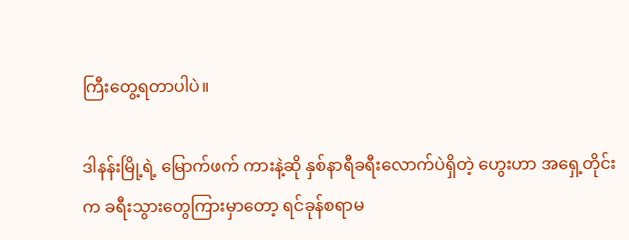ကြီးတွေ့ရတာပါပဲ။

ဒါနန်းမြို့ရဲ့ မြောက်ဖက် ကားနဲ့ဆို နှစ်နာရီခရီးလောက်ပဲရှိတဲ့ ဟွေးဟာ အရှေ့တိုင်းက ခရီးသွားတွေကြားမှာတော့ ရင်ခုန်စရာမ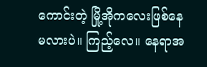ကောင်းတဲ့ မြို့အိုကလေးဖြစ်နေမလားပဲ။ ကြည့်လေ။ နေရာအ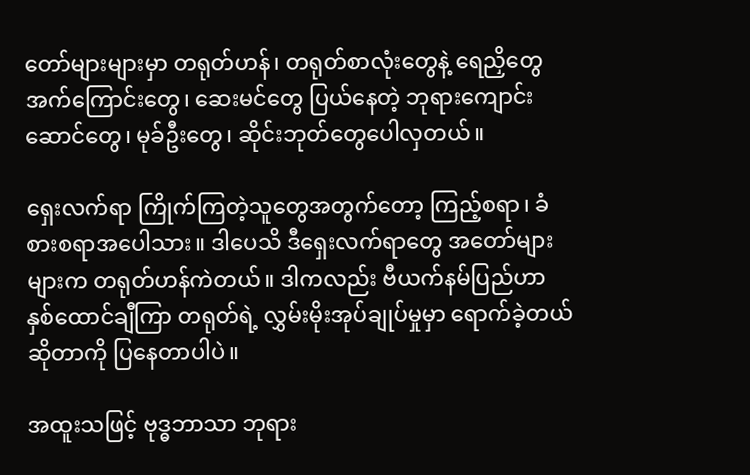တော်များများမှာ တရုတ်ဟန်၊ တရုတ်စာလုံးတွေနဲ့ ရေညှိတွေ အက်ကြောင်းတွေ၊ ဆေးမင်တွေ ပြယ်နေတဲ့ ဘုရားကျောင်းဆောင်တွေ၊ မုခ်ဦးတွေ၊ ဆိုင်းဘုတ်တွေပေါလှတယ်။

ရှေးလက်ရာ ကြိုက်ကြတဲ့သူတွေအတွက်တော့ ကြည့်စရာ၊ ခံစားစရာအပေါသား။ ဒါပေသိ ဒီရှေးလက်ရာတွေ အတော်များများက တရုတ်ဟန်ကဲတယ်။ ဒါကလည်း ဗီယက်နမ်ပြည်ဟာ နှစ်ထောင်ချီကြာ တရုတ်ရဲ့ လွှမ်းမိုးအုပ်ချုပ်မှုမှာ ရောက်ခဲ့တယ်ဆိုတာကို ပြနေတာပါပဲ။

အထူးသဖြင့် ဗုဒ္ဓဘာသာ ဘုရား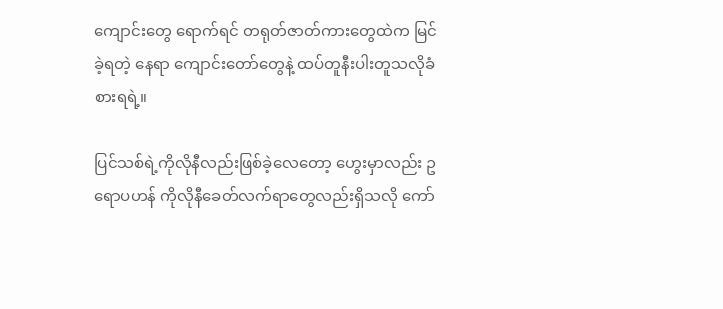ကျောင်းတွေ ရောက်ရင် တရုတ်ဇာတ်ကားတွေထဲက မြင်ခဲ့ရတဲ့ နေရာ ကျောင်းတော်တွေနဲ့ ထပ်တူနီးပါးတူသလိုခံစားရရဲ့။

ပြင်သစ်ရဲ့ကိုလိုနီလည်းဖြစ်ခဲ့လေတော့ ဟွေးမှာလည်း ဥရောပဟန် ကိုလိုနီခေတ်လက်ရာတွေလည်းရှိသလို ကော်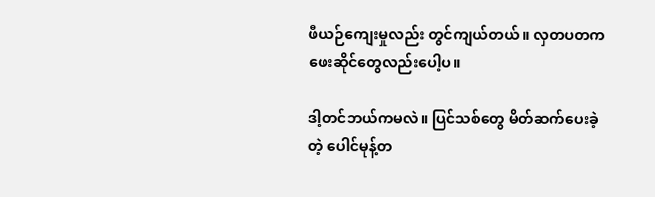ဖီယဉ်ကျေးမှုလည်း တွင်ကျယ်တယ်။ လှတပတကဖေးဆိုင်တွေလည်းပေါ့ပ။

ဒါ့တင်ဘယ်ကမလဲ။ ပြင်သစ်တွေ မိတ်ဆက်ပေးခဲ့တဲ့ ပေါင်မုန့်တ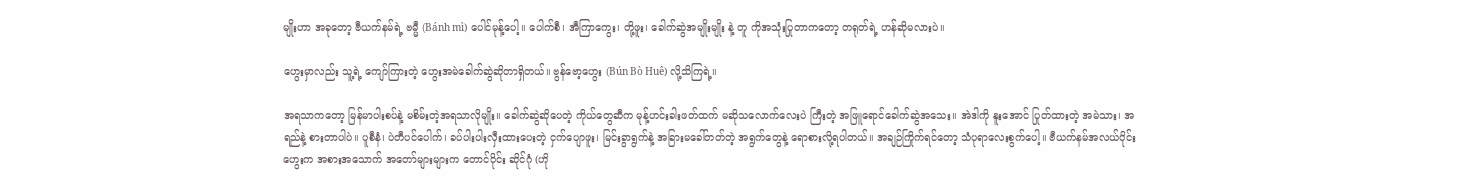မျိုးဟာ အခုတော့ ဗီယက်နမ်ရဲ့ ဗမ္မီ (Bánh mì) ပေါင်မုန့်ပေါ့။ ပေါက်စီ၊ အီကြာကွေး၊ တို့ဖူး၊ ခေါက်ဆွဲအမျိုးမျိုး နဲ့ တူ ကိုအသုံးပြုတာကတော့ တရုတ်ရဲ့ ဟန်ဆိုမလားပဲ။

ဟွေးမှာလည်း သူ့ရဲ့ ကျော်ကြားတဲ့ ဟွေးအမဲခေါက်ဆွဲဆိုတာရှိတယ်။ ဗွန်ဗော့ဟွေး (Bún Bò Huê) လို့သိကြရဲ့။

အရသာကတော့ မြန်မာပါးစပ်နဲ့ မစိမ်းတဲ့အရသာလိုမျိုး။ ခေါက်ဆွဲဆိုပေတဲ့ ကိုယ်တွေဆီက မုန့်ဟင်းခါးဖတ်ထက် မဆိုသလောက်လေးပဲ ကြီးတဲ့ အဖြူရောင်ခေါက်ဆွဲအသေး။ အဲဒါကို နူးအောင် ပြုတ်ထားတဲ့ အမဲသား၊ အရည်နဲ့ စားတာပါပဲ။ ပူစီနံ၊ ပဲတီပင်ပေါက်၊ ခပ်ပါးပါးလှီးထားပေးတဲ့ ငှက်ပျောဖူး၊ မြင်းခွာရွက်နဲ့ အခြားမခေါ်တတ်တဲ့ အရွက်တွေနဲ့ ရောစားလို့ရပါတယ်။ အချဉ်ကြိုက်ရင်တော့ သံပုရာလေးစွက်ပေါ့။ ဗီယက်နမ်အလယ်ပိုင်း ဟွေးက အစားအသောက် အတော်များများက တောင်ပိုင်း ဆိုင်ဂုံ (ဟို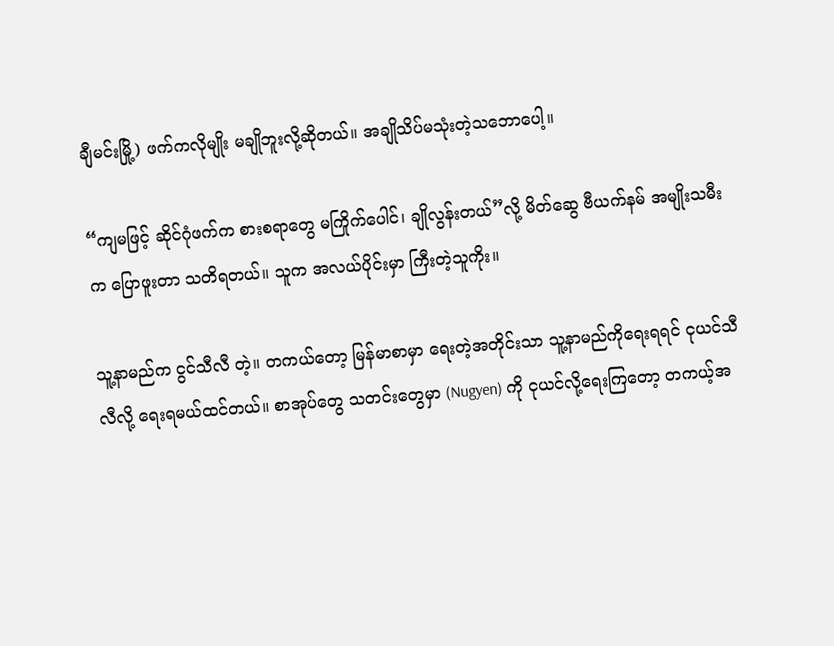ချီမင်းမြို့) ဖက်ကလိုမျိုး မချိုဘူးလို့ဆိုတယ်။ အချိုသိပ်မသုံးတဲ့သဘောပေါ့။

“ကျမဖြင့် ဆိုင်ဂုံဖက်က စားစရာတွေ မကြိုက်ပေါင်၊ ချိုလွန်းတယ်”လို့ မိတ်ဆွေ ဗီယက်နမ် အမျိုးသမီးက ပြောဖူးတာ သတိရတယ်။ သူက အလယ်ပိုင်းမှာ ကြီးတဲ့သူကိုး။

သူ့နာမည်က ငွင်သီလီ တဲ့။ တကယ်တော့ မြန်မာစာမှာ ရေးတဲ့အတိုင်းသာ သူ့နာမည်ကိုရေးရရင် ငုယင်သီလီလို့ ရေးရမယ်ထင်တယ်။ စာအုပ်တွေ သတင်းတွေမှာ (Nugyen) ကို ငုယင်လို့ရေးကြတော့ တကယ့်အ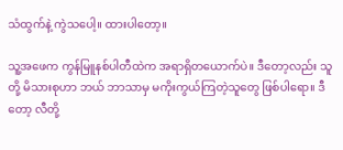သံထွက်နဲ့ ကွဲသပေါ့။ ထားပါတော့။

သူ့အဖေက ကွန်မြူနစ်ပါတီထဲက အရာရှိတယောက်ပဲ။ ဒီတော့လည်း သူတို့ မိသားစုဟာ ဘယ် ဘာသာမှ မကိုးကွယ်ကြတဲ့သူတွေ ဖြစ်ပါရော။ ဒီတော့ လီတို့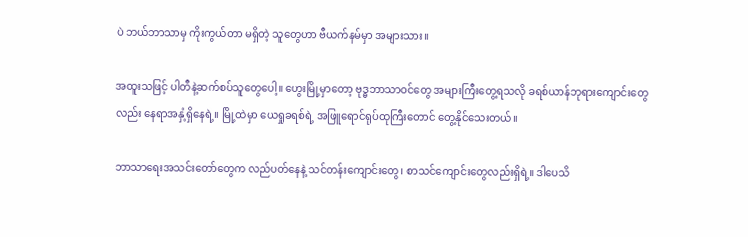ပဲ ဘယ်ဘာသာမှ ကိုးကွယ်တာ မရှိတဲ့ သူတွေဟာ ဗီယက်နမ်မှာ အများသား။

အထူးသဖြင့် ပါတီနဲ့ဆက်စပ်သူတွေပေါ့။ ဟွေးမြို့မှာတော့ ဗုဒ္ဓဘာသာဝင်တွေ အများကြီးတွေ့ရသလို ခရစ်ယာန်ဘုရားကျောင်းတွေလည်း နေရာအနှံ့ရှိနေရဲ့။ မြို့ထဲမှာ ယေရှုခရစ်ရဲ့ အဖြူရောင်ရုပ်ထုကြီးတောင် တွေ့နိုင်သေးတယ်။

ဘာသာရေးအသင်းတော်တွေက လည်ပတ်နေနဲ့ သင်တန်းကျောင်းတွေ၊ စာသင်ကျောင်းတွေလည်းရှိရဲ့။ ဒါပေသိ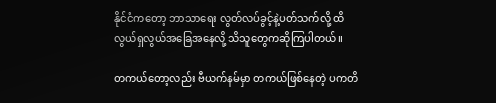နိုင်ငံကတော့ ဘာသာရေး လွတ်လပ်ခွင့်နဲ့ပတ်သက်လို့ ထိလွယ်ရှလွယ်အခြေအနေလို့ သိသူတွေကဆိုကြပါတယ်။

တကယ်တော့လည်း ဗီယက်နမ်မှာ တကယ်ဖြစ်နေတဲ့ ပကတိ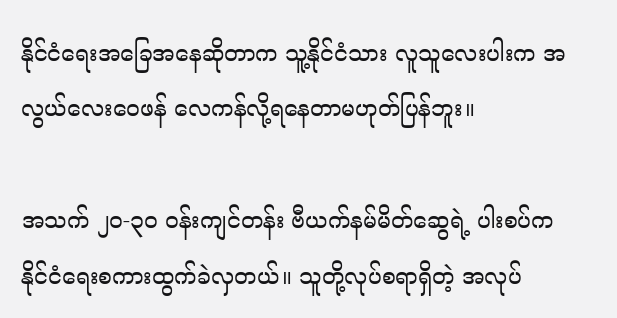နိုင်ငံရေးအခြေအနေဆိုတာက သူ့နိုင်ငံသား လူသူလေးပါးက အလွယ်လေးဝေဖန် လေကန်လို့ရနေတာမဟုတ်ပြန်ဘူး။

အသက် ၂၀-၃၀ ဝန်းကျင်တန်း ဗီယက်နမ်မိတ်ဆွေရဲ့ ပါးစပ်က နိုင်ငံရေးစကားထွက်ခဲလှတယ်။ သူတို့လုပ်စရာရှိတဲ့ အလုပ်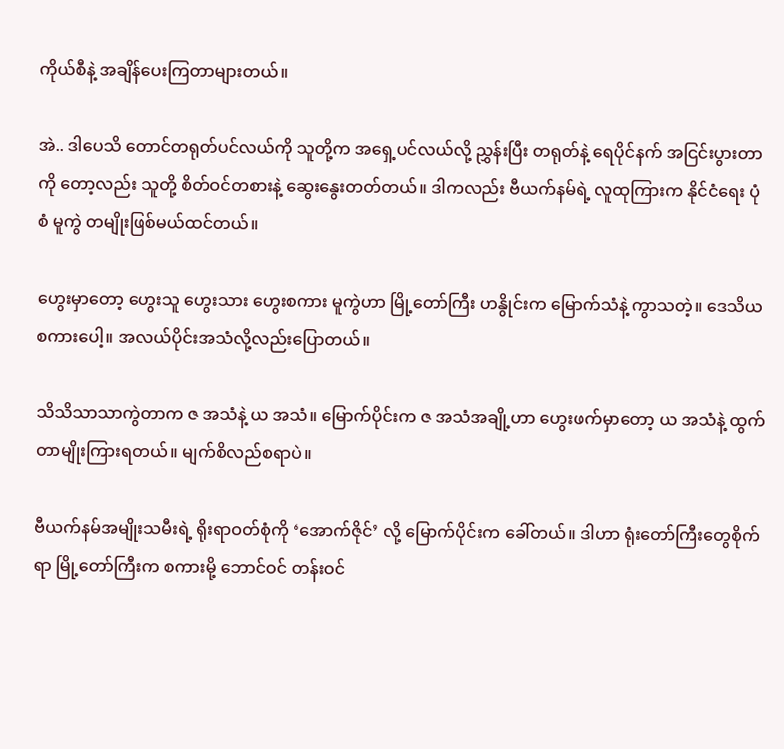ကိုယ်စီနဲ့ အချိန်ပေးကြတာများတယ်။

အဲ.. ဒါပေသိ တောင်တရုတ်ပင်လယ်ကို သူတို့က အရှေ့ပင်လယ်လို့ ညွှန်းပြီး တရုတ်နဲ့ ရေပိုင်နက် အငြင်းပွားတာကို တော့လည်း သူတို့ စိတ်ဝင်တစားနဲ့ ဆွေးနွေးတတ်တယ်။ ဒါကလည်း ဗီယက်နမ်ရဲ့ လူထုကြားက နိုင်ငံရေး ပုံစံ မူကွဲ တမျိုးဖြစ်မယ်ထင်တယ်။

ဟွေးမှာတော့ ဟွေးသူ ဟွေးသား ဟွေးစကား မူကွဲဟာ မြို့တော်ကြီး ဟနွိုင်းက မြောက်သံနဲ့ ကွာသတဲ့။ ဒေသိယ စကားပေါ့။ အလယ်ပိုင်းအသံလို့လည်းပြောတယ်။

သိသိသာသာကွဲတာက ဇ အသံနဲ့ ယ အသံ။ မြောက်ပိုင်းက ဇ အသံအချို့ဟာ ဟွေးဖက်မှာတော့ ယ အသံနဲ့ ထွက်တာမျိုးကြားရတယ်။ မျက်စိလည်စရာပဲ။

ဗီယက်နမ်အမျိုးသမီးရဲ့ ရိုးရာဝတ်စုံကို ‘အောက်ဇိုင်’ လို့ မြောက်ပိုင်းက ခေါ်တယ်။ ဒါဟာ ရုံးတော်ကြီးတွေစိုက်ရာ မြို့တော်ကြီးက စကားမို့ ဘောင်ဝင် တန်းဝင်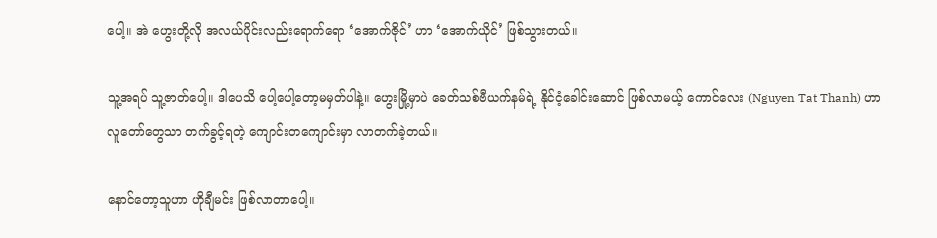ပေါ့။ အဲ ဟွေးတို့လို အလယ်ပိုင်းလည်းရောက်ရော ‘အောက်ဇိုင်’ ဟာ ‘အောက်ယိုင်’ ဖြစ်သွားတယ်။

သူ့အရပ် သူ့ဇာတ်ပေါ့။ ဒါပေသိ ပေါ့ပေါ့တော့မမှတ်ပါနဲ့။ ဟွေးမြို့မှာပဲ ခေတ်သစ်ဗီယက်နမ်ရဲ့ နိုင်ငံ့ခေါင်းဆောင် ဖြစ်လာမယ့် ကောင်လေး (Nguyen Tat Thanh) ဟာ လူတော်တွေသာ တက်ခွင့်ရတဲ့ ကျောင်းတကျောင်းမှာ လာတက်ခဲ့တယ်။

နောင်တော့သူဟာ ဟိုချီမင်း ဖြစ်လာတာပေါ့။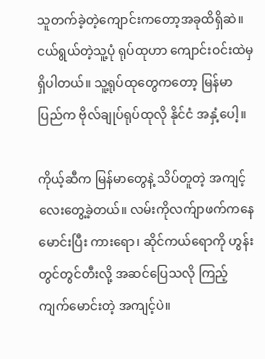သူတက်ခဲ့တဲ့ကျောင်းကတော့အခုထိရှိဆဲ။ ငယ်ရွယ်တဲ့သူ့ပုံ ရုပ်ထုဟာ ကျောင်းဝင်းထဲမှရှိပါတယ်။ သူ့ရုပ်ထုတွေကတော့ မြန်မာပြည်က ဗိုလ်ချုပ်ရုပ်ထုလို နိုင်ငံ အနှံ့ပေါ့။

ကိုယ့်ဆီက မြန်မာတွေနဲ့ သိပ်တူတဲ့ အကျင့်လေးတွေ့ခဲ့တယ်။ လမ်းကိုလက်ျာဖက်ကနေမောင်းပြီး ကားရော၊ ဆိုင်ကယ်ရောကို ဟွန်းတွင်တွင်တီးလို့ အဆင်ပြေသလို ကြည့်ကျက်မောင်းတဲ့ အကျင့်ပဲ။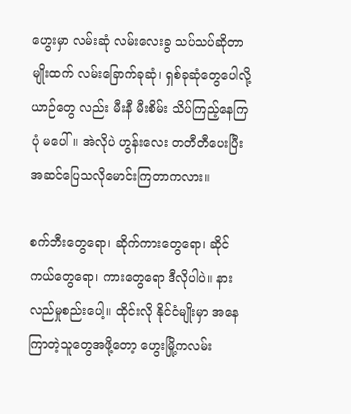ဟွေးမှာ လမ်းဆုံ လမ်းလေးခွ သပ်သပ်ဆိုတာမျိုးထက် လမ်းခြောက်ခုဆုံ၊ ရှစ်ခုဆုံတွေပေါလို့ ယာဉ်တွေ လည်း မီးနီ မီးစိမ်း သိပ်ကြည့်နေကြပုံ မပေါ်။ အဲလိုပဲ ဟွန်းလေး တတီတီပေးပြီး အဆင်ပြေသလိုမောင်းကြတာကလား။

စက်ဘီးတွေရော၊ ဆိုက်ကားတွေရော၊ ဆိုင်ကယ်တွေရော၊ ကားတွေရော ဒီလိုပါပဲ။ နားလည်မှုစည်းပေါ့။ ထိုင်းလို နိုင်ငံမျိုးမှာ အနေကြာတဲ့သူတွေအဖို့တော့ ဟွေးမြို့ကလမ်း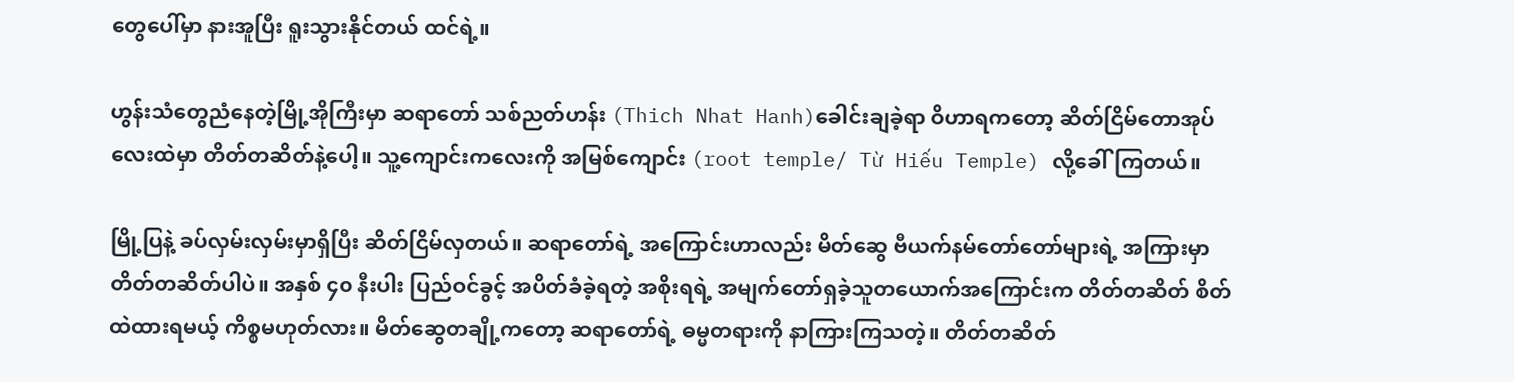တွေပေါ်မှာ နားအူပြီး ရူးသွားနိုင်တယ် ထင်ရဲ့။

ဟွန်းသံတွေညံနေတဲ့မြို့အိုကြီးမှာ ဆရာတော် သစ်ညတ်ဟန်း (Thich Nhat Hanh)ခေါင်းချခဲ့ရာ ဝိဟာရကတော့ ဆိတ်ငြိမ်တောအုပ်လေးထဲမှာ တိတ်တဆိတ်နဲ့ပေါ့။ သူ့ကျောင်းကလေးကို အမြစ်ကျောင်း (root temple/ Từ Hiếu Temple) လို့ခေါ်ကြတယ်။

မြို့ပြနဲ့ ခပ်လှမ်းလှမ်းမှာရှိပြီး ဆိတ်ငြိမ်လှတယ်။ ဆရာတော်ရဲ့ အကြောင်းဟာလည်း မိတ်ဆွေ ဗီယက်နမ်တော်တော်များရဲ့ အကြားမှာ တိတ်တဆိတ်ပါပဲ။ အနှစ် ၄၀ နီးပါး ပြည်ဝင်ခွင့် အပိတ်ခံခဲ့ရတဲ့ အစိုးရရဲ့ အမျက်တော်ရှခဲ့သူတယောက်အကြောင်းက တိတ်တဆိတ် စိတ်ထဲထားရမယ့် ကိစ္စမဟုတ်လား။ မိတ်ဆွေတချို့ကတော့ ဆရာတော်ရဲ့ ဓမ္မတရားကို နာကြားကြသတဲ့။ တိတ်တဆိတ်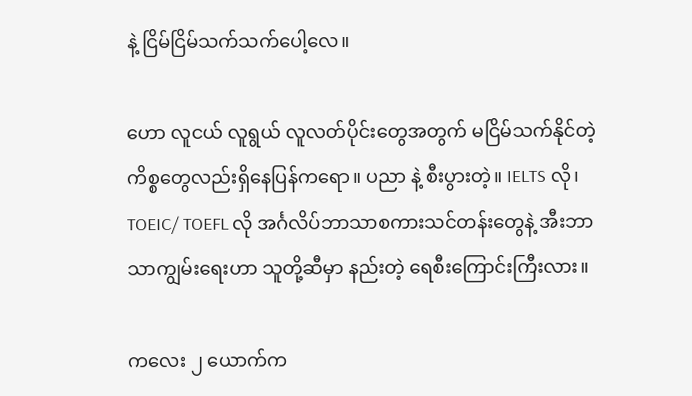နဲ့ ငြိမ်ငြိမ်သက်သက်ပေါ့လေ။

ဟော လူငယ် လူရွယ် လူလတ်ပိုင်းတွေအတွက် မငြိမ်သက်နိုင်တဲ့ ကိစ္စတွေလည်းရှိနေပြန်ကရော။ ပညာ နဲ့ စီးပွားတဲ့။ IELTS လို၊ TOEIC/ TOEFL လို အင်္ဂလိပ်ဘာသာစကားသင်တန်းတွေနဲ့ အီးဘာသာကျွမ်းရေးဟာ သူတို့ဆီမှာ နည်းတဲ့ ရေစီးကြောင်းကြီးလား။

ကလေး ၂ ယောက်က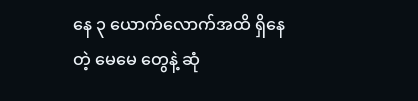နေ ၃ ယောက်လောက်အထိ ရှိနေတဲ့ မေမေ တွေနဲ့ ဆုံ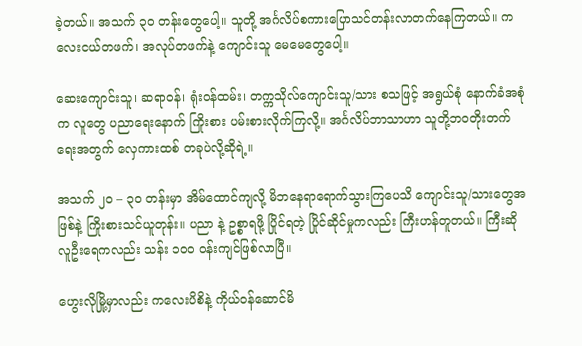ခဲ့တယ်။ အသက် ၃၀ တန်းတွေပေါ့။ သူတို့ အင်္ဂလိပ်စကားပြောသင်တန်းလာတက်နေကြတယ်။ ကလေးငယ်တဖက်၊ အလုပ်တဖက်နဲ့ ကျောင်းသူ မေမေတွေပေါ့။

ဆေးကျောင်းသူ၊ ဆရာဝန်၊ ရုံးဝန်ထမ်း၊ တက္ကသိုလ်ကျောင်းသူ/သား စသဖြင့် အရွယ်စုံ နောက်ခံအစုံက လူတွေ ပညာရေးနောက် ကြိုးစား ပမ်းစားလိုက်ကြလို့။ အင်္ဂလိပ်ဘာသာဟာ သူတို့ဘဝတိုးတက်ရေးအတွက် လှေကားထစ် တခုပဲလို့ဆိုရဲ့။

အသက် ၂၀ – ၃၀ တန်းမှာ အိမ်ထောင်ကျလို့ မိဘနေရာရောက်သွားကြပေသိ ကျောင်းသူ/သားတွေအဖြစ်နဲ့ ကြိုးစားသင်ယူတုန်း။ ပညာ နဲ့ ဥစ္စာရဖို့ ပြိုင်ရတဲ့ ပြိုင်ဆိုင်မှုကလည်း ကြီးဟန်တူတယ်။ ကြီးဆို လူဦးရေကလည်း သန်း ၁၀၀ ဝန်းကျင်ဖြစ်လာပြီ။

ဟွေးလိုမြို့မှာလည်း ကလေးပိစိနဲ့ ကိုယ်ဝန်ဆောင်မိ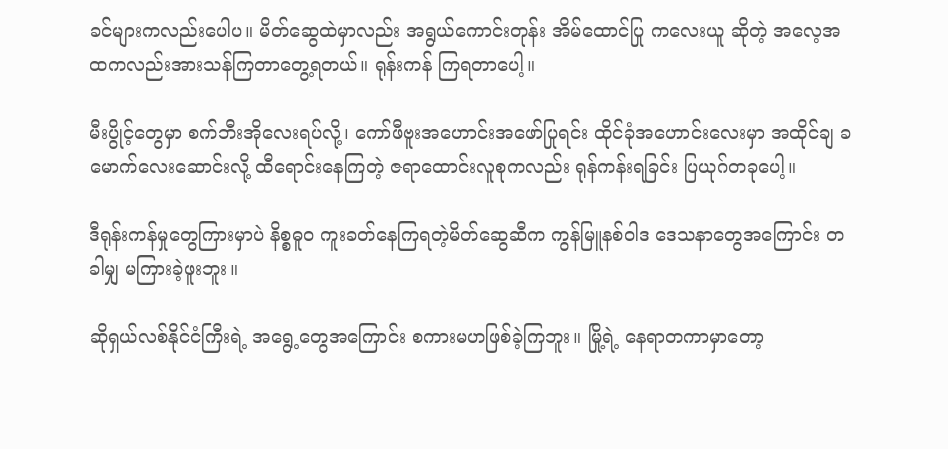ခင်များကလည်းပေါပ။ မိတ်ဆွေထဲမှာလည်း အရွယ်ကောင်းတုန်း အိမ်ထောင်ပြု ကလေးယူ ဆိုတဲ့ အလေ့အထကလည်းအားသန်ကြတာတွေ့ရတယ်။ ရုန်းကန် ကြရတာပေါ့။

မီးပွိုင့်တွေမှာ စက်ဘီးအိုလေးရပ်လို့၊ ကော်ဖီဗူးအဟောင်းအဖော်ပြုရင်း ထိုင်ခုံအဟောင်းလေးမှာ အထိုင်ချ ခမောက်လေးဆောင်းလို့ ထီရောင်းနေကြတဲ့ ဇရာထောင်းလူစုကလည်း ရုန်ကန်းရခြင်း ပြယုဂ်တခုပေါ့။

ဒီရုန်းကန်မှုတွေကြားမှာပဲ နိစ္စဓူဝ ကူးခတ်နေကြရတဲ့မိတ်ဆွေဆီက ကွန်မြူနစ်ဝါဒ ဒေသနာတွေအကြောင်း တခါမျှ မကြားခဲ့ဖူးဘူး။

ဆိုရှယ်လစ်နိုင်ငံကြီးရဲ့ အရွေ့တွေအကြောင်း စကားမဟဖြစ်ခဲ့ကြဘူး။ မြို့ရဲ့ နေရာတကာမှာတော့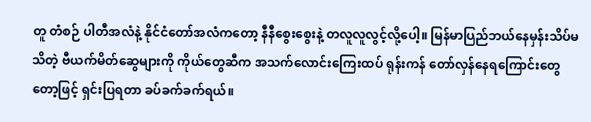တူ တံစဉ် ပါတီအလံနဲ့ နိုင်ငံတော်အလံကတော့ နီနီစွေးစွေးနဲ့ တလူလူလွင့်လို့ပေါ့။ မြန်မာပြည်ဘယ်နေမှန်းသိပ်မသိတဲ့ ဗီယက်မိတ်ဆွေများကို ကိုယ်တွေဆီက အသက်လောင်းကြေးထပ် ရုန်းကန် တော်လှန်နေရကြောင်းတွေတော့ဖြင့် ရှင်းပြရတာ ခပ်ခက်ခက်ရယ်။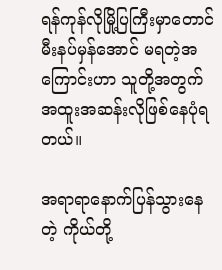ရန်ကုန်လိုမြို့ပြကြီးမှာတောင် မီးနပ်မှန်အောင် မရတဲ့အကြောင်းဟာ သူတို့အတွက် အထူးအဆန်းလိုဖြစ်နေပုံရတယ်။

အရာရာနောက်ပြန်သွားနေတဲ့ ကိုယ်တို့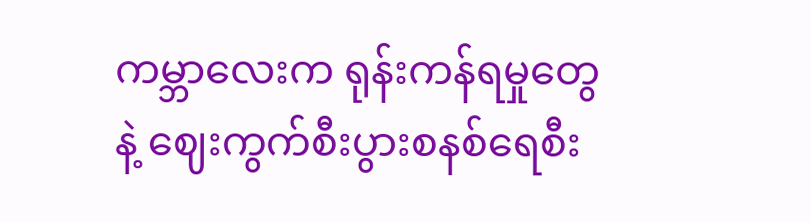ကမ္ဘာလေးက ရုန်းကန်ရမှုတွေနဲ့ ဈေးကွက်စီးပွားစနစ်ရေစီး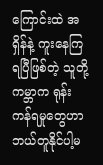ကြောင်းထဲ အရှိန်နဲ့ ကူးနေကြရပြီဖြစ်တဲ့ သူတို့ကမ္ဘာက ရုန်းကန်ရမှုတွေဟာ ဘယ်တူနိုင်ပါ့မ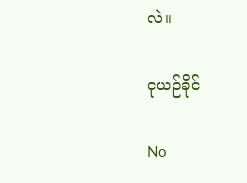လဲ။

ငုယဉ်ခိုင်

No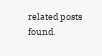related posts found.